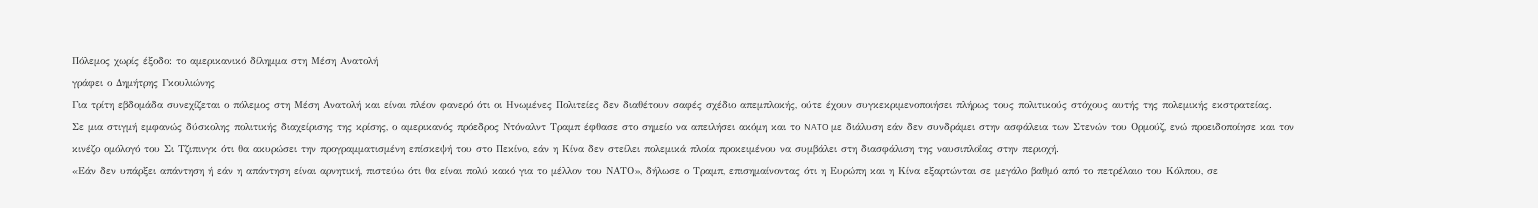Πόλεμος χωρίς έξοδο: το αμερικανικό δίλημμα στη Μέση Ανατολή
γράφει ο Δημήτρης Γκουλιώνης
Για τρίτη εβδομάδα συνεχίζεται ο πόλεμος στη Μέση Ανατολή και είναι πλέον φανερό ότι οι Ηνωμένες Πολιτείες δεν διαθέτουν σαφές σχέδιο απεμπλοκής, ούτε έχουν συγκεκριμενοποιήσει πλήρως τους πολιτικούς στόχους αυτής της πολεμικής εκστρατείας.
Σε μια στιγμή εμφανώς δύσκολης πολιτικής διαχείρισης της κρίσης, ο αμερικανός πρόεδρος Ντόναλντ Τραμπ έφθασε στο σημείο να απειλήσει ακόμη και το NATO με διάλυση εάν δεν συνδράμει στην ασφάλεια των Στενών του Ορμούζ, ενώ προειδοποίησε και τον κινέζο ομόλογό του Σι Τζιπινγκ ότι θα ακυρώσει την προγραμματισμένη επίσκεψή του στο Πεκίνο, εάν η Κίνα δεν στείλει πολεμικά πλοία προκειμένου να συμβάλει στη διασφάλιση της ναυσιπλοΐας στην περιοχή.
«Εάν δεν υπάρξει απάντηση ή εάν η απάντηση είναι αρνητική, πιστεύω ότι θα είναι πολύ κακό για το μέλλον του ΝΑΤΟ», δήλωσε ο Τραμπ, επισημαίνοντας ότι η Ευρώπη και η Κίνα εξαρτώνται σε μεγάλο βαθμό από το πετρέλαιο του Κόλπου, σε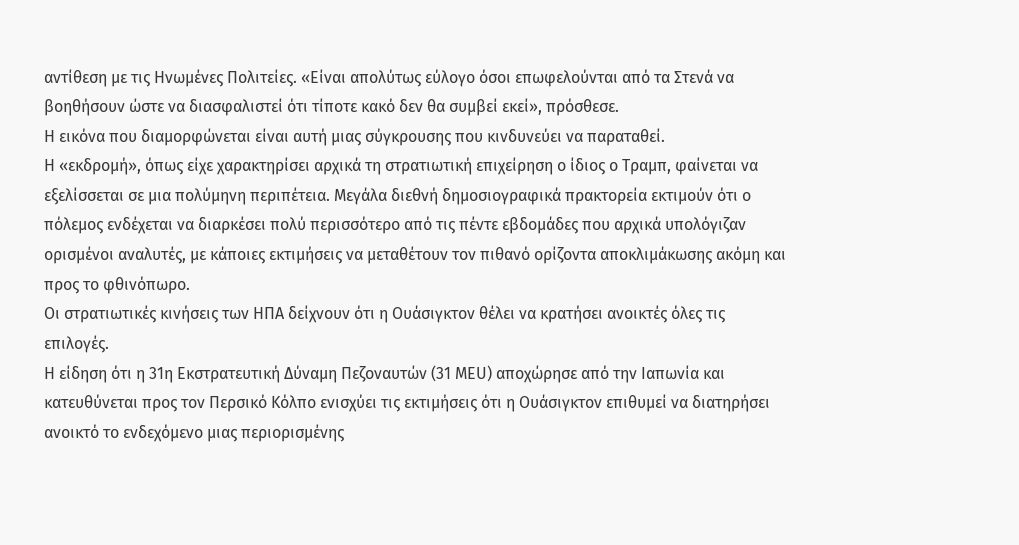αντίθεση με τις Ηνωμένες Πολιτείες. «Είναι απολύτως εύλογο όσοι επωφελούνται από τα Στενά να βοηθήσουν ώστε να διασφαλιστεί ότι τίποτε κακό δεν θα συμβεί εκεί», πρόσθεσε.
Η εικόνα που διαμορφώνεται είναι αυτή μιας σύγκρουσης που κινδυνεύει να παραταθεί.
Η «εκδρομή», όπως είχε χαρακτηρίσει αρχικά τη στρατιωτική επιχείρηση ο ίδιος ο Τραμπ, φαίνεται να εξελίσσεται σε μια πολύμηνη περιπέτεια. Μεγάλα διεθνή δημοσιογραφικά πρακτορεία εκτιμούν ότι ο πόλεμος ενδέχεται να διαρκέσει πολύ περισσότερο από τις πέντε εβδομάδες που αρχικά υπολόγιζαν ορισμένοι αναλυτές, με κάποιες εκτιμήσεις να μεταθέτουν τον πιθανό ορίζοντα αποκλιμάκωσης ακόμη και προς το φθινόπωρο.
Οι στρατιωτικές κινήσεις των ΗΠΑ δείχνουν ότι η Ουάσιγκτον θέλει να κρατήσει ανοικτές όλες τις επιλογές.
Η είδηση ότι η 31η Εκστρατευτική Δύναμη Πεζοναυτών (31 MEU) αποχώρησε από την Ιαπωνία και κατευθύνεται προς τον Περσικό Κόλπο ενισχύει τις εκτιμήσεις ότι η Ουάσιγκτον επιθυμεί να διατηρήσει ανοικτό το ενδεχόμενο μιας περιορισμένης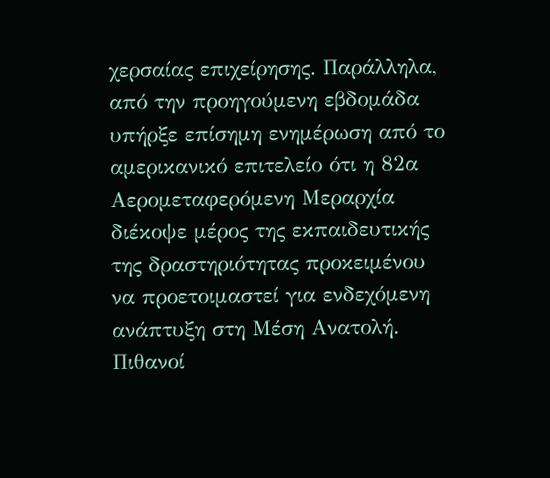χερσαίας επιχείρησης. Παράλληλα, από την προηγούμενη εβδομάδα υπήρξε επίσημη ενημέρωση από το αμερικανικό επιτελείο ότι η 82α Αερομεταφερόμενη Μεραρχία διέκοψε μέρος της εκπαιδευτικής της δραστηριότητας προκειμένου να προετοιμαστεί για ενδεχόμενη ανάπτυξη στη Μέση Ανατολή.
Πιθανοί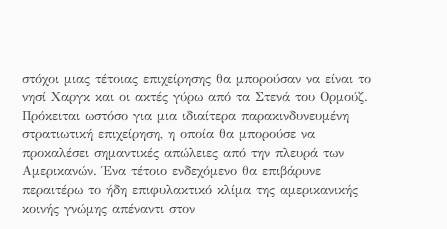στόχοι μιας τέτοιας επιχείρησης θα μπορούσαν να είναι το νησί Χαργκ και οι ακτές γύρω από τα Στενά του Ορμούζ. Πρόκειται ωστόσο για μια ιδιαίτερα παρακινδυνευμένη στρατιωτική επιχείρηση, η οποία θα μπορούσε να προκαλέσει σημαντικές απώλειες από την πλευρά των Αμερικανών. Ένα τέτοιο ενδεχόμενο θα επιβάρυνε περαιτέρω το ήδη επιφυλακτικό κλίμα της αμερικανικής κοινής γνώμης απέναντι στον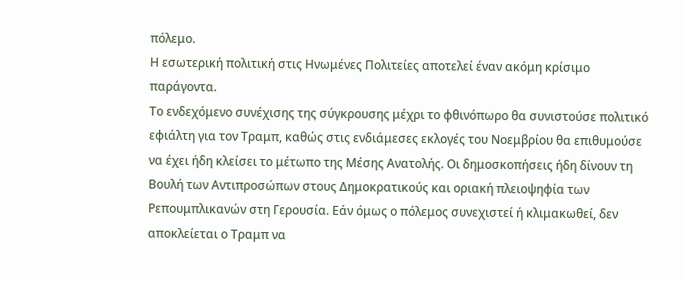πόλεμο.
Η εσωτερική πολιτική στις Ηνωμένες Πολιτείες αποτελεί έναν ακόμη κρίσιμο παράγοντα.
Το ενδεχόμενο συνέχισης της σύγκρουσης μέχρι το φθινόπωρο θα συνιστούσε πολιτικό εφιάλτη για τον Τραμπ, καθώς στις ενδιάμεσες εκλογές του Νοεμβρίου θα επιθυμούσε να έχει ήδη κλείσει το μέτωπο της Μέσης Ανατολής. Οι δημοσκοπήσεις ήδη δίνουν τη Βουλή των Αντιπροσώπων στους Δημοκρατικούς και οριακή πλειοψηφία των Ρεπουμπλικανών στη Γερουσία. Εάν όμως ο πόλεμος συνεχιστεί ή κλιμακωθεί, δεν αποκλείεται ο Τραμπ να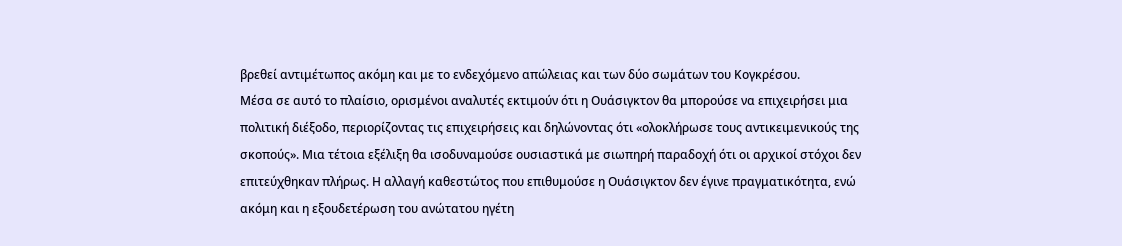βρεθεί αντιμέτωπος ακόμη και με το ενδεχόμενο απώλειας και των δύο σωμάτων του Κογκρέσου.
Μέσα σε αυτό το πλαίσιο, ορισμένοι αναλυτές εκτιμούν ότι η Ουάσιγκτον θα μπορούσε να επιχειρήσει μια πολιτική διέξοδο, περιορίζοντας τις επιχειρήσεις και δηλώνοντας ότι «ολοκλήρωσε τους αντικειμενικούς της σκοπούς». Μια τέτοια εξέλιξη θα ισοδυναμούσε ουσιαστικά με σιωπηρή παραδοχή ότι οι αρχικοί στόχοι δεν επιτεύχθηκαν πλήρως. Η αλλαγή καθεστώτος που επιθυμούσε η Ουάσιγκτον δεν έγινε πραγματικότητα, ενώ ακόμη και η εξουδετέρωση του ανώτατου ηγέτη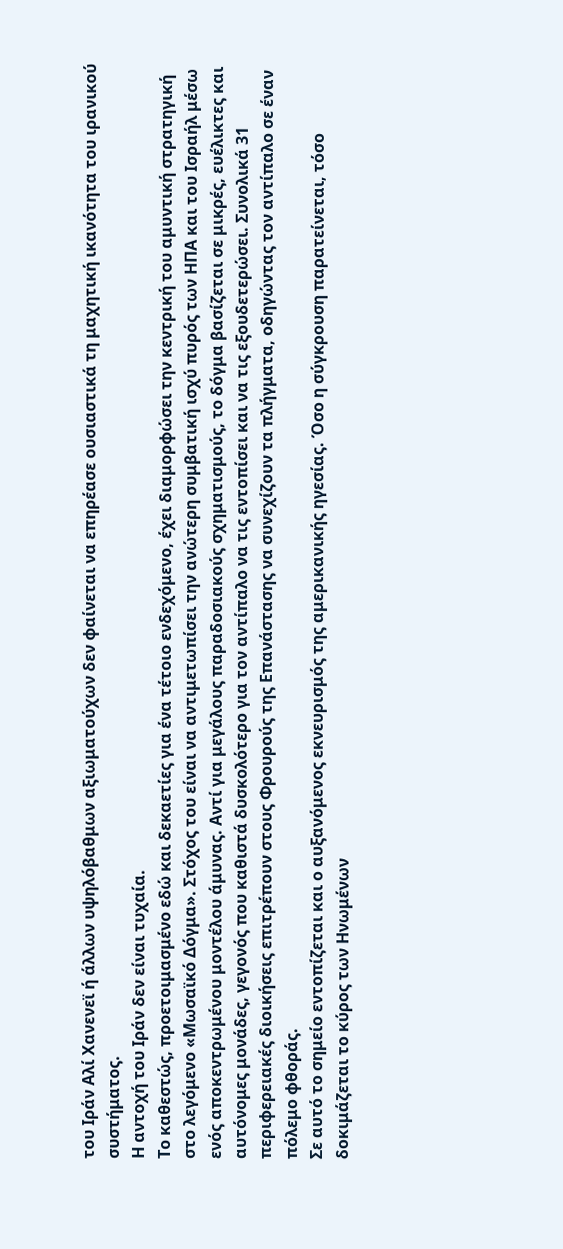του Ιράν Αλί Χανενεϊ ή άλλων υψηλόβαθμων αξιωματούχων δεν φαίνεται να επηρέασε ουσιαστικά τη μαχητική ικανότητα του ιρανικού συστήματος.
Η αντοχή του Ιράν δεν είναι τυχαία.
Το καθεστώς, προετοιμασμένο εδώ και δεκαετίες για ένα τέτοιο ενδεχόμενο, έχει διαμορφώσει την κεντρική του αμυντική στρατηγική στο λεγόμενο «Μωσαϊκό Δόγμα». Στόχος του είναι να αντιμετωπίσει την ανώτερη συμβατική ισχύ πυρός των ΗΠΑ και του Ισραήλ μέσω ενός αποκεντρωμένου μοντέλου άμυνας. Αντί για μεγάλους παραδοσιακούς σχηματισμούς, το δόγμα βασίζεται σε μικρές, ευέλικτες και αυτόνομες μονάδες, γεγονός που καθιστά δυσκολότερο για τον αντίπαλο να τις εντοπίσει και να τις εξουδετερώσει. Συνολικά 31 περιφερειακές διοικήσεις επιτρέπουν στους Φρουρούς της Επανάστασης να συνεχίζουν τα πλήγματα, οδηγώντας τον αντίπαλο σε έναν πόλεμο φθοράς.
Σε αυτό το σημείο εντοπίζεται και ο αυξανόμενος εκνευρισμός της αμερικανικής ηγεσίας. Όσο η σύγκρουση παρατείνεται, τόσο δοκιμάζεται το κύρος των Ηνωμένων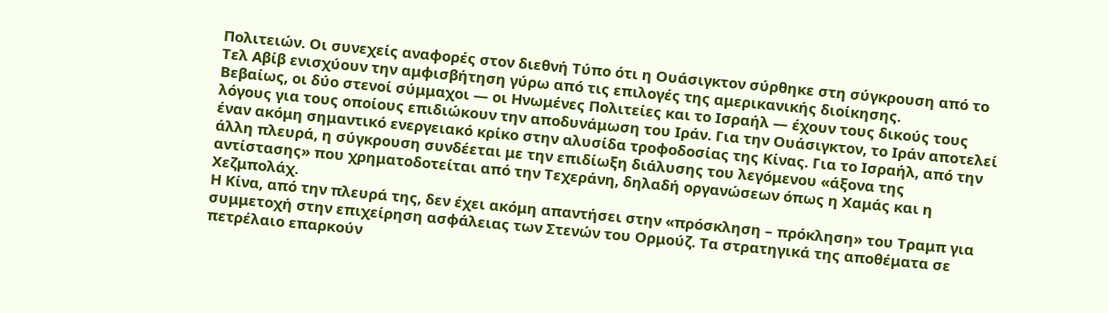Πολιτειών. Οι συνεχείς αναφορές στον διεθνή Τύπο ότι η Ουάσιγκτον σύρθηκε στη σύγκρουση από το Τελ Αβίβ ενισχύουν την αμφισβήτηση γύρω από τις επιλογές της αμερικανικής διοίκησης.
Βεβαίως, οι δύο στενοί σύμμαχοι — οι Ηνωμένες Πολιτείες και το Ισραήλ — έχουν τους δικούς τους λόγους για τους οποίους επιδιώκουν την αποδυνάμωση του Ιράν. Για την Ουάσιγκτον, το Ιράν αποτελεί έναν ακόμη σημαντικό ενεργειακό κρίκο στην αλυσίδα τροφοδοσίας της Κίνας. Για το Ισραήλ, από την άλλη πλευρά, η σύγκρουση συνδέεται με την επιδίωξη διάλυσης του λεγόμενου «άξονα της αντίστασης» που χρηματοδοτείται από την Τεχεράνη, δηλαδή οργανώσεων όπως η Χαμάς και η Χεζμπολάχ.
Η Κίνα, από την πλευρά της, δεν έχει ακόμη απαντήσει στην «πρόσκληση – πρόκληση» του Τραμπ για συμμετοχή στην επιχείρηση ασφάλειας των Στενών του Ορμούζ. Τα στρατηγικά της αποθέματα σε πετρέλαιο επαρκούν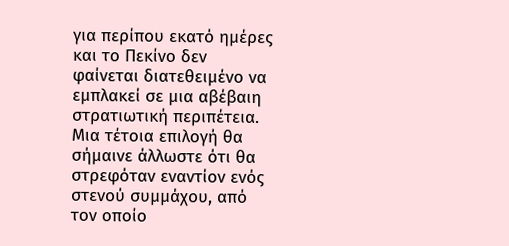για περίπου εκατό ημέρες και το Πεκίνο δεν φαίνεται διατεθειμένο να εμπλακεί σε μια αβέβαιη στρατιωτική περιπέτεια. Μια τέτοια επιλογή θα σήμαινε άλλωστε ότι θα στρεφόταν εναντίον ενός στενού συμμάχου, από τον οποίο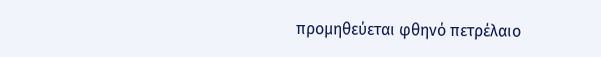προμηθεύεται φθηνό πετρέλαιο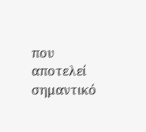που αποτελεί σημαντικό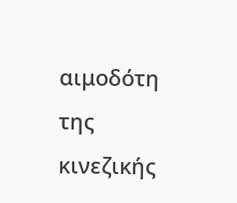αιμοδότη της κινεζικής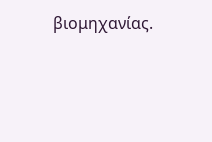βιομηχανίας.